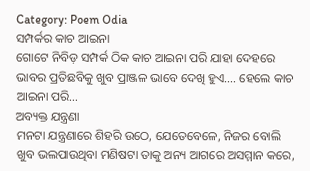Category: Poem Odia
ସମ୍ପର୍କର କାଚ ଆଇନା
ଗୋଟେ ନିବିଡ଼ ସମ୍ପର୍କ ଠିକ କାଚ ଆଇନା ପରି ଯାହା ଦେହରେ ଭାବର ପ୍ରତିଛବିକୁ ଖୁବ ପ୍ରାଞ୍ଜଳ ଭାବେ ଦେଖି ହୁଏ…. ହେଲେ କାଚ ଆଇନା ପରି…
ଅବ୍ୟକ୍ତ ଯନ୍ତ୍ରଣା
ମନଟା ଯନ୍ତ୍ରଣାରେ ଶିହରି ଉଠେ, ଯେତେବେଳେ, ନିଜର ବୋଲି ଖୁବ ଭଲପାଉଥିବା ମଣିଷଟା ତାକୁ ଅନ୍ୟ ଆଗରେ ଅସମ୍ମାନ କରେ,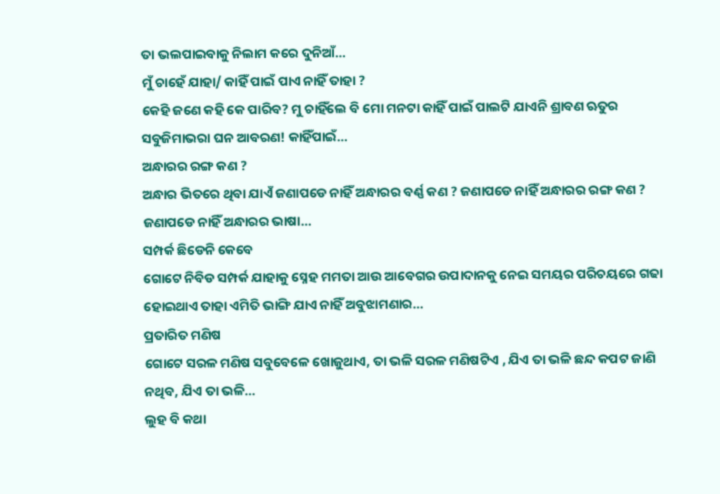ତା ଭଲପାଇବାକୁ ନିଲାମ କରେ ଦୁନିଆଁ…
ମୁଁ ଚାହେଁ ଯାହା/ କାହିଁ ପାଇଁ ପାଏ ନାହିଁ ତାହା ?
କେହି ଜଣେ କହି କେ ପାରିବ? ମୁ ଚାହିଁଲେ ବି ମୋ ମନଟା କାହିଁ ପାଇଁ ପାଲଟି ଯାଏନି ଶ୍ରାବଣ ଋତୁର ସବୁଜିମାଭରା ଘନ ଆବରଣ! କାହିଁପାଇଁ…
ଅନ୍ଧାରର ରଙ୍ଗ କଣ ?
ଅନ୍ଧାର ଭିତରେ ଥିବା ଯାଏଁ ଜଣାପଡେ ନାହିଁ ଅନ୍ଧାରର ବର୍ଣ୍ଣ କଣ ? ଜଣାପଡେ ନାହିଁ ଅନ୍ଧାରର ରଙ୍ଗ କଣ ? ଜଣାପଡେ ନାହିଁ ଅନ୍ଧାରର ଭାଷା…
ସମ୍ପର୍କ ଛିଡେନି କେବେ
ଗୋଟେ ନିବିଡ ସମ୍ପର୍କ ଯାହାକୁ ସ୍ନେହ ମମତା ଆଉ ଆବେଗର ଉପାଦାନକୁ ନେଇ ସମୟର ପରିଚୟରେ ଗଢା ହୋଇଥାଏ ତାହା ଏମିତି ଭାଙ୍ଗି ଯାଏ ନାହିଁ ଅବୁଝାମଣାର…
ପ୍ରତାରିତ ମଣିଷ
ଗୋଟେ ସରଳ ମଣିଷ ସବୁବେଳେ ଖୋଜୁଥାଏ, ତା ଭଳି ସରଳ ମଣିଷଟିଏ , ଯିଏ ତା ଭଳି ଛନ୍ଦ କପଟ ଜାଣି ନଥିବ, ଯିଏ ତା ଭଳି…
ଲୁହ ବି କଥା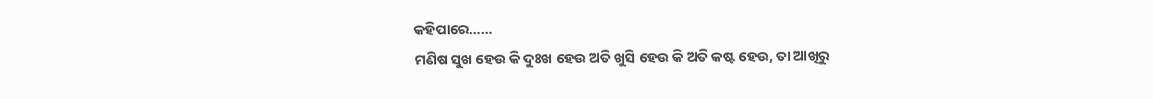କହିପାରେ……
ମଣିଷ ସୁଖ ହେଉ କି ଦୁଃଖ ହେଉ ଅତି ଖୁସି ହେଉ କି ଅତି କଷ୍ଟ ହେଉ, ତା ଆଖିରୁ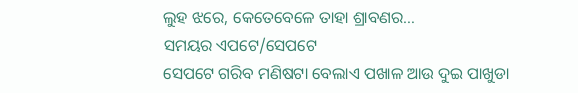ଲୁହ ଝରେ, କେତେବେଳେ ତାହା ଶ୍ରାବଣର…
ସମୟର ଏପଟେ/ସେପଟେ
ସେପଟେ ଗରିବ ମଣିଷଟା ବେଲାଏ ପଖାଳ ଆଉ ଦୁଇ ପାଖୁଡା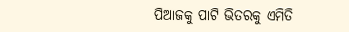ପିଆଜକୁ ପାଟି ଭିତରକୁ ଏମିତି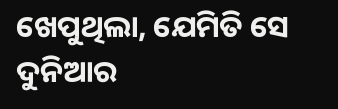ଖେପୁଥିଲା, ଯେମିତି ସେ ଦୁନିଆର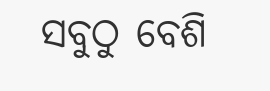ସବୁଠୁ ବେଶି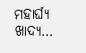ମହାର୍ଘ୍ୟ ଖାଦ୍ୟ…